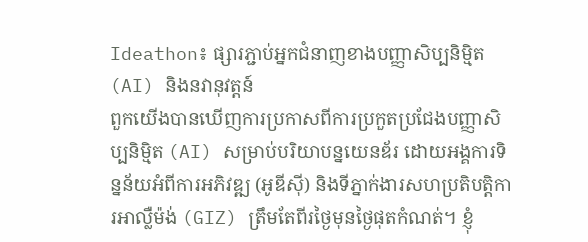Ideathon៖ ផ្សារភ្ជាប់អ្នកជំនាញខាងបញ្ញាសិប្បនិម្មិត (AI) និងនវានុវត្តន៍
ពួកយើងបានឃើញការប្រកាសពីការប្រកួតប្រជែងបញ្ញាសិប្បនិម្មិត (AI) សម្រាប់បរិយាបន្នយេនឌ័រ ដោយអង្គការទិន្នន័យអំពីការអភិវឌ្ឍ (អូឌីស៊ី) និងទីភ្នាក់ងារសហប្រតិបត្តិការអាល្លឺម៉ង់ (GIZ) ត្រឹមតែពីរថ្ងៃមុនថ្ងៃផុតកំណត់។ ខ្ញុំ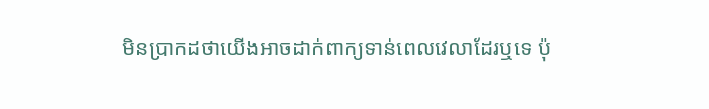មិនប្រាកដថាយើងអាចដាក់ពាក្យទាន់ពេលវេលាដែរឬទេ ប៉ុ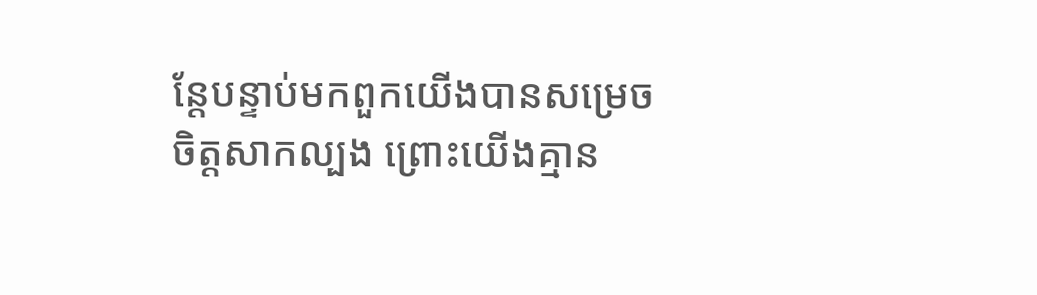ន្តែបន្ទាប់មកពួកយើងបានសម្រេចចិត្តសាកល្បង ព្រោះយើងគ្មាន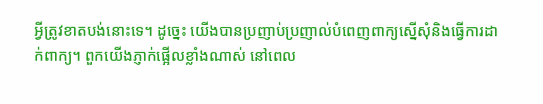អ្វីត្រូវខាតបង់នោះទេ។ ដូច្នេះ យើងបានប្រញាប់ប្រញាល់បំពេញពាក្យស្នើសុំនិងធ្វើការដាក់ពាក្យ។ ពួកយើងភ្ញាក់ផ្អើលខ្លាំងណាស់ នៅពេល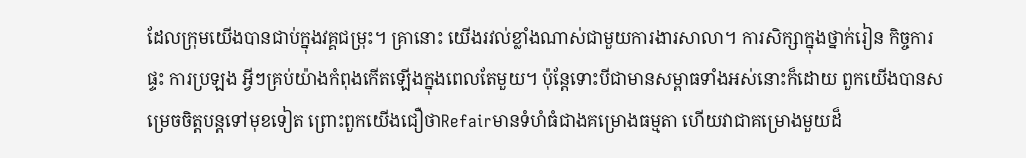ដែលក្រុមយើងបានជាប់ក្នុងវគ្គជម្រុះ។ គ្រានោះ យើងរវល់ខ្លាំងណាស់ជាមួយការងារសាលា។ ការសិក្សាក្នុងថ្នាក់រៀន កិច្ចការផ្ទះ ការប្រឡង អ្វីៗគ្រប់យ៉ាងកំពុងកើតឡើងក្នុងពេលតែមួយ។ ប៉ុន្តែទោះបីជាមានសម្ពាធទាំងអស់នោះក៏ដោយ ពួកយើងបានសម្រេចចិត្តបន្តទៅមុខទៀត ព្រោះពួកយើងជឿថាRefairមានទំហំធំជាងគម្រោងធម្មតា ហើយវាជាគម្រោងមួយដ៏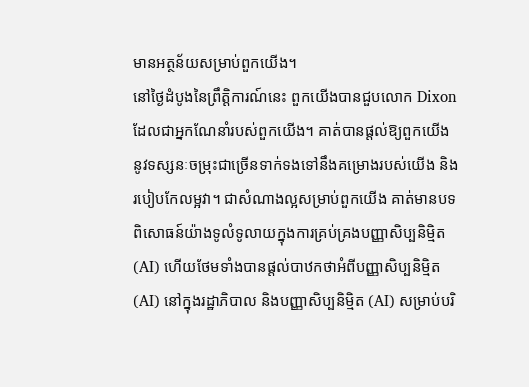មានអត្ថន័យសម្រាប់ពួកយើង។
នៅថ្ងៃដំបូងនៃព្រឹត្តិការណ៍នេះ ពួកយើងបានជួបលោក Dixon ដែលជាអ្នកណែនាំរបស់ពួកយើង។ គាត់បានផ្តល់ឱ្យពួកយើងនូវទស្សនៈចម្រុះជាច្រើនទាក់ទងទៅនឹងគម្រោងរបស់យើង និងរបៀបកែលម្អវា។ ជាសំណាងល្អសម្រាប់ពួកយើង គាត់មានបទពិសោធន៍យ៉ាងទូលំទូលាយក្នុងការគ្រប់គ្រងបញ្ញាសិប្បនិម្មិត (AI) ហើយថែមទាំងបានផ្តល់បាឋកថាអំពីបញ្ញាសិប្បនិម្មិត (AI) នៅក្នុងរដ្ឋាភិបាល និងបញ្ញាសិប្បនិម្មិត (AI) សម្រាប់បរិ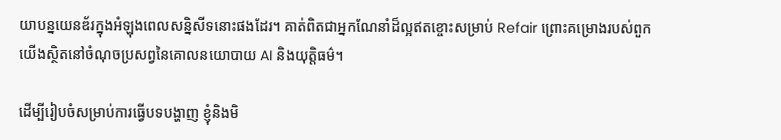យាបន្នយេនឌ័រក្នុងអំឡុងពេលសន្និសីទនោះផងដែរ។ គាត់ពិតជាអ្នកណែនាំដ៏ល្អឥតខ្ចោះសម្រាប់ Refair ព្រោះគម្រោងរបស់ពួកយើងស្ថិតនៅចំណុចប្រសព្វនៃគោលនយោបាយ AI និងយុត្តិធម៌។

ដើម្បីរៀបចំសម្រាប់ការធ្វើបទបង្ហាញ ខ្ញុំនិងមិ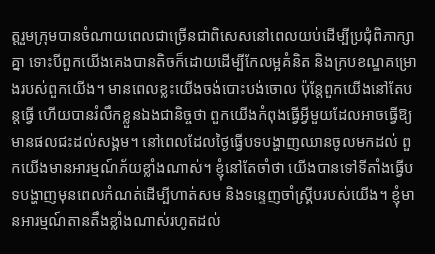ត្តរួមក្រុមបានចំណាយពេលជាច្រើនជាពិសេសនៅពេលយប់ដើម្បីប្រជុំពិភាក្សាគ្នា ទោះបីពួកយើងគេងបានតិចក៏ដោយដើម្បីកែលម្អគំនិត និងក្របខណ្ឌគម្រោងរបស់ពួកយើង។ មានពេលខ្លះយើងចង់បោះបង់ចោល ប៉ុន្តែពួកយើងនៅតែបន្តធ្វើ ហើយបានរំលឹកខ្លួនឯងជានិច្ចថា ពួកយើងកំពុងធ្វើអ្វីមួយដែលអាចធ្វើឱ្យមានផលជះដល់សង្គម។ នៅពេលដែលថ្ងៃធ្វើបទបង្ហាញឈានចូលមកដល់ ពួកយើងមានអារម្មណ៍ភ័យខ្លាំងណាស់។ ខ្ញុំនៅតែចាំថា យើងបានទៅទីតាំងធ្វើបទបង្ហាញមុនពេលកំណត់ដើម្បីហាត់សម និងទន្ទេញចាំស្គ្រីបរបស់យើង។ ខ្ញុំមានអារម្មណ៍តានតឹងខ្លាំងណាស់រហូតដល់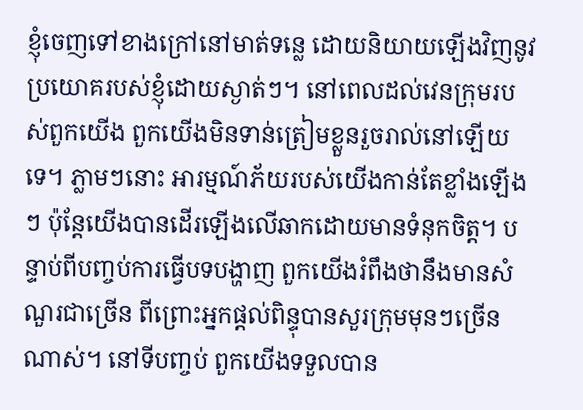ខ្ញុំចេញទៅខាងក្រៅនៅមាត់ទន្លេ ដោយនិយាយឡើងវិញនូវប្រយោគរបស់ខ្ញុំដោយស្ងាត់ៗ។ នៅពេលដល់វេនក្រុមរបស់ពួកយើង ពួកយើងមិនទាន់ត្រៀមខ្លួនរួចរាល់នៅឡើយទេ។ ភ្លាមៗនោះ អារម្មណ៍ភ័យរបស់យើងកាន់តែខ្លាំងឡើងៗ ប៉ុន្តែយើងបានដើរឡើងលើឆាកដោយមានទំនុកចិត្ត។ បន្ទាប់ពីបញ្ចប់ការធ្វើបទបង្ហាញ ពួកយើងរំពឹងថានឹងមានសំណួរជាច្រើន ពីព្រោះអ្នកផ្ដល់ពិន្ទុបានសួរក្រុមមុនៗច្រើនណាស់។ នៅទីបញ្ចប់ ពួកយើងទទួលបាន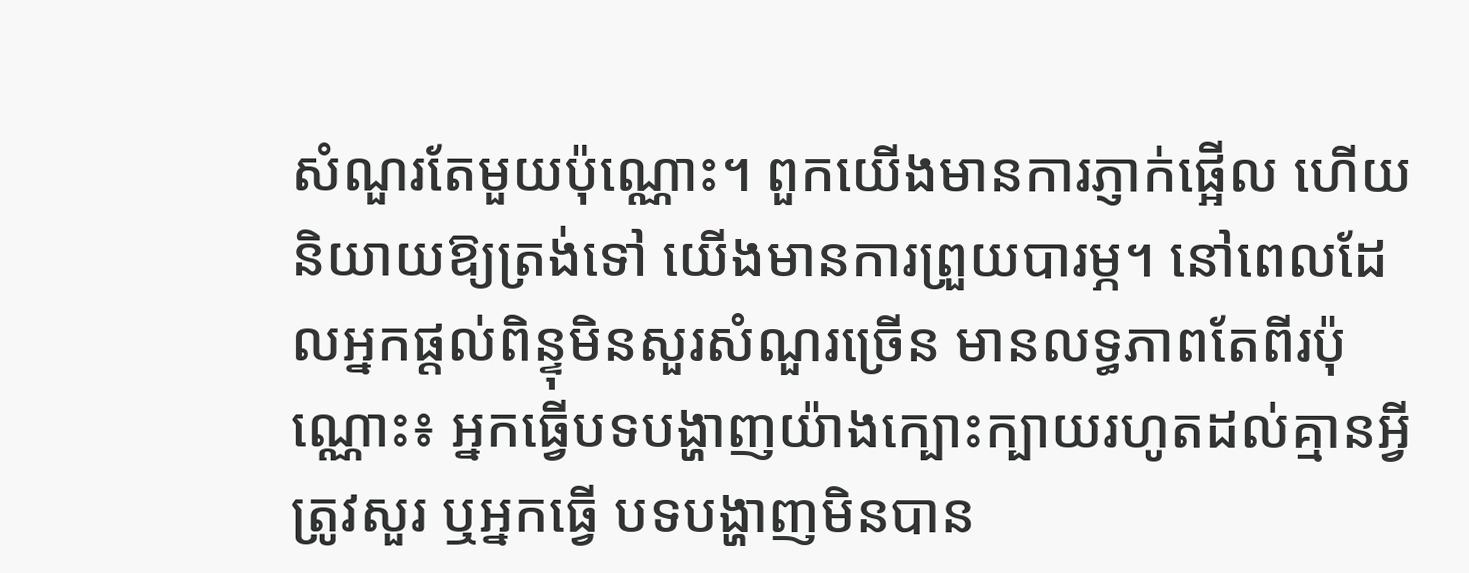សំណួរតែមួយប៉ុណ្ណោះ។ ពួកយើងមានការភ្ញាក់ផ្អើល ហើយនិយាយឱ្យត្រង់ទៅ យើងមានការព្រួយបារម្ភ។ នៅពេលដែលអ្នកផ្ដល់ពិន្ទុមិនសួរសំណួរច្រើន មានលទ្ធភាពតែពីរប៉ុណ្ណោះ៖ អ្នកធ្វើបទបង្ហាញយ៉ាងក្បោះក្បាយរហូតដល់គ្មានអ្វីត្រូវសួរ ឬអ្នកធ្វើ បទបង្ហាញមិនបាន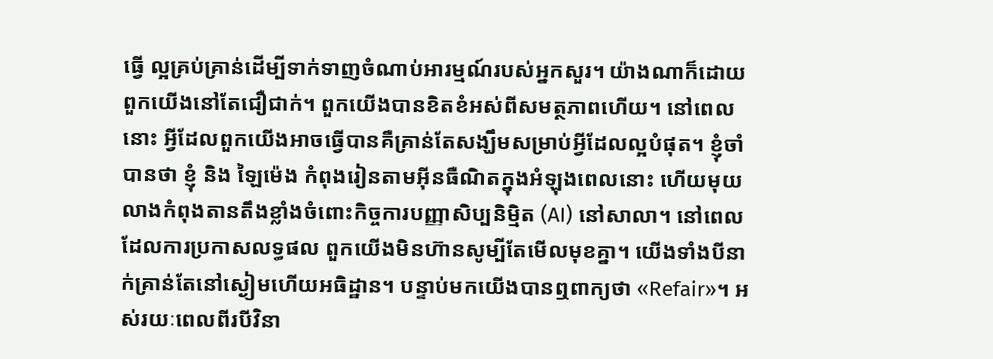ធ្វើ ល្អគ្រប់គ្រាន់ដើម្បីទាក់ទាញចំណាប់អារម្មណ៍របស់អ្នកសួរ។ យ៉ាងណាក៏ដោយ ពួកយើងនៅតែជឿជាក់។ ពួកយើងបានខិតខំអស់ពីសមត្ថភាពហើយ។ នៅពេលនោះ អ្វីដែលពួកយើងអាចធ្វើបានគឺគ្រាន់តែសង្ឃឹមសម្រាប់អ្វីដែលល្អបំផុត។ ខ្ញុំចាំបានថា ខ្ញុំ និង ឡៃម៉េង កំពុងរៀនតាមអ៊ីនធឺណិតក្នុងអំឡុងពេលនោះ ហើយមុយលាងកំពុងតានតឹងខ្លាំងចំពោះកិច្ចការបញ្ញាសិប្បនិម្មិត (AI) នៅសាលា។ នៅពេលដែលការប្រកាសលទ្ធផល ពួកយើងមិនហ៊ានសូម្បីតែមើលមុខគ្នា។ យើងទាំងបីនាក់គ្រាន់តែនៅស្ងៀមហើយអធិដ្ឋាន។ បន្ទាប់មកយើងបានឮពាក្យថា «Refair»។ អស់រយៈពេលពីរបីវិនា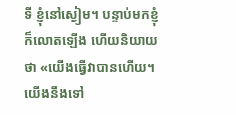ទី ខ្ញុំនៅស្ងៀម។ បន្ទាប់មកខ្ញុំក៏លោតឡើង ហើយនិយាយថា «យើងធ្វើវាបានហើយ។ យើងនឹងទៅ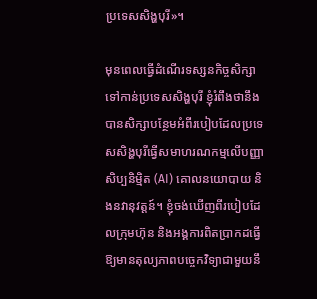ប្រទេសសិង្ហបុរី»។

មុនពេលធ្វើដំណើរទស្សនកិច្ចសិក្សាទៅកាន់ប្រទេសសិង្ហបុរី ខ្ញុំរំពឹងថានឹងបានសិក្សាបន្ថែមអំពីរបៀបដែលប្រទេសសិង្ហបុរីធ្វើសមាហរណកម្មលើបញ្ញាសិប្បនិម្មិត (AI) គោលនយោបាយ និងនវានុវត្តន៍។ ខ្ញុំចង់ឃើញពីរបៀបដែលក្រុមហ៊ុន និងអង្គការពិតប្រាកដធ្វើឱ្យមានតុល្យភាពបច្ចេកវិទ្យាជាមួយនឹ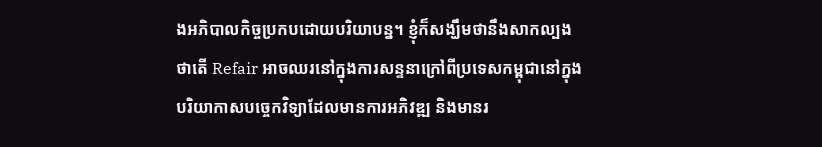ងអភិបាលកិច្ចប្រកបដោយបរិយាបន្ន។ ខ្ញុំក៏សង្ឃឹមថានឹងសាកល្បងថាតើ Refair អាចឈរនៅក្នុងការសន្ទនាក្រៅពីប្រទេសកម្ពុជានៅក្នុងបរិយាកាសបច្ចេកវិទ្យាដែលមានការអភិវឌ្ឍ និងមានរ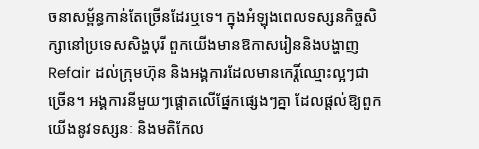ចនាសម្ព័ន្ធកាន់តែច្រើនដែរឬទេ។ ក្នុងអំឡុងពេលទស្សនកិច្ចសិក្សានៅប្រទេសសិង្ហបុរី ពួកយើងមានឱកាសរៀននិងបង្ហាញ Refair ដល់ក្រុមហ៊ុន និងអង្គការដែលមានកេរ្តិ៍ឈ្មោះល្អៗជាច្រើន។ អង្គការនីមួយៗផ្តោតលើផ្នែកផ្សេងៗគ្នា ដែលផ្តល់ឱ្យពួកយើងនូវទស្សនៈ និងមតិកែល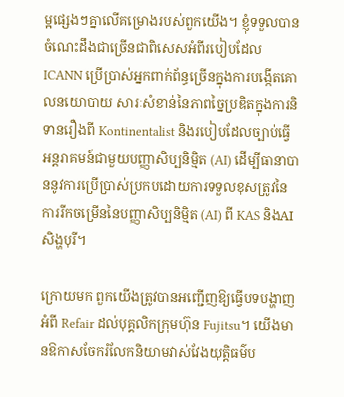ម្អផ្សេងៗគ្នាលើគម្រោងរបស់ពួកយើង។ ខ្ញុំទទួលបានចំណេះដឹងជាច្រើនជាពិសេសអំពីរបៀបដែល ICANN ប្រើប្រាស់អ្នកពាក់ព័ន្ធច្រើនក្នុងការបង្កើតគោលនយោបាយ សារៈសំខាន់នៃភាពច្នៃប្រឌិតក្នុងការនិទានរឿងពី Kontinentalist និងរបៀបដែលច្បាប់ធ្វើអន្តរាគមន៍ជាមួយបញ្ញាសិប្បនិម្មិត (AI) ដើម្បីធានាបាននូវការប្រើប្រាស់ប្រកបដោយការទទួលខុសត្រូវនៃការរីកចម្រើននៃបញ្ញាសិប្បនិម្មិត (AI) ពី KAS និងAIសិង្ហបុរី។

ក្រោយមក ពួកយើងត្រូវបានអញ្ជើញឱ្យធ្វើបទបង្ហាញអំពី Refair ដល់បុគ្គលិកក្រុមហ៊ុន Fujitsu។ យើងមានឱកាសចែករំលែកនិយាមវាស់វែងយុត្តិធម៌ប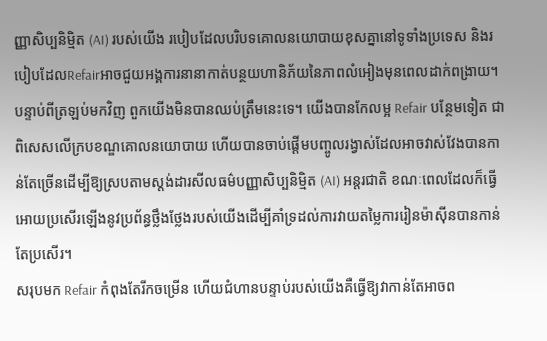ញ្ញាសិប្បនិម្មិត (AI) របស់យើង របៀបដែលបរិបទគោលនយោបាយខុសគ្នានៅទូទាំងប្រទេស និងរបៀបដែលRefairអាចជួយអង្គការនានាកាត់បន្ថយហានិភ័យនៃភាពលំអៀងមុនពេលដាក់ពង្រាយ។ បន្ទាប់ពីត្រឡប់មកវិញ ពួកយើងមិនបានឈប់ត្រឹមនេះទេ។ យើងបានកែលម្អ Refair បន្ថែមទៀត ជាពិសេសលើក្របខណ្ឌគោលនយោបាយ ហើយបានចាប់ផ្តើមបញ្ចូលរង្វាស់ដែលអាចវាស់វែងបានកាន់តែច្រើនដើម្បីឱ្យស្របតាមស្តង់ដារសីលធម៌បញ្ញាសិប្បនិម្មិត (AI) អន្តរជាតិ ខណៈពេលដែលក៏ធ្វើអោយប្រសើរឡើងនូវប្រព័ន្ធថ្លឹងថ្លែងរបស់យើងដើម្បីគាំទ្រដល់ការវាយតម្លៃការរៀនម៉ាស៊ីនបានកាន់តែប្រសើរ។
សរុបមក Refair កំពុងតែរីកចម្រើន ហើយជំហានបន្ទាប់របស់យើងគឺធ្វើឱ្យវាកាន់តែអាចព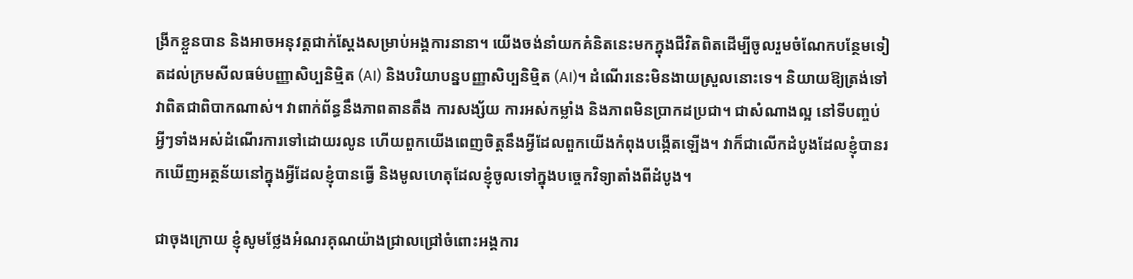ង្រីកខ្លួនបាន និងអាចអនុវត្តជាក់ស្តែងសម្រាប់អង្គការនានា។ យើងចង់នាំយកគំនិតនេះមកក្នុងជីវិតពិតដើម្បីចូលរួមចំណែកបន្ថែមទៀតដល់ក្រមសីលធម៌បញ្ញាសិប្បនិម្មិត (AI) និងបរិយាបន្នបញ្ញាសិប្បនិម្មិត (AI)។ ដំណើរនេះមិនងាយស្រួលនោះទេ។ និយាយឱ្យត្រង់ទៅ វាពិតជាពិបាកណាស់។ វាពាក់ព័ន្ធនឹងភាពតានតឹង ការសង្ស័យ ការអស់កម្លាំង និងភាពមិនប្រាកដប្រជា។ ជាសំណាងល្អ នៅទីបញ្ចប់ អ្វីៗទាំងអស់ដំណើរការទៅដោយរលូន ហើយពួកយើងពេញចិត្តនឹងអ្វីដែលពួកយើងកំពុងបង្កើតឡើង។ វាក៏ជាលើកដំបូងដែលខ្ញុំបានរកឃើញអត្ថន័យនៅក្នុងអ្វីដែលខ្ញុំបានធ្វើ និងមូលហេតុដែលខ្ញុំចូលទៅក្នុងបច្ចេកវិទ្យាតាំងពីដំបូង។

ជាចុងក្រោយ ខ្ញុំសូមថ្លែងអំណរគុណយ៉ាងជ្រាលជ្រៅចំពោះអង្គការ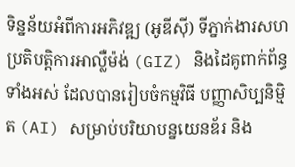ទិន្នន័យអំពីការអភិវឌ្ឍ (អូឌីស៊ី) ទីភ្នាក់ងារសហប្រតិបត្តិការអាល្លឺម៉ង់ (GIZ) និងដៃគូពាក់ព័ន្ធទាំងអស់ ដែលបានរៀបចំកម្មវិធី បញ្ញាសិប្បនិម្មិត (AI) សម្រាប់បរិយាបន្នយេនឌ័រ និង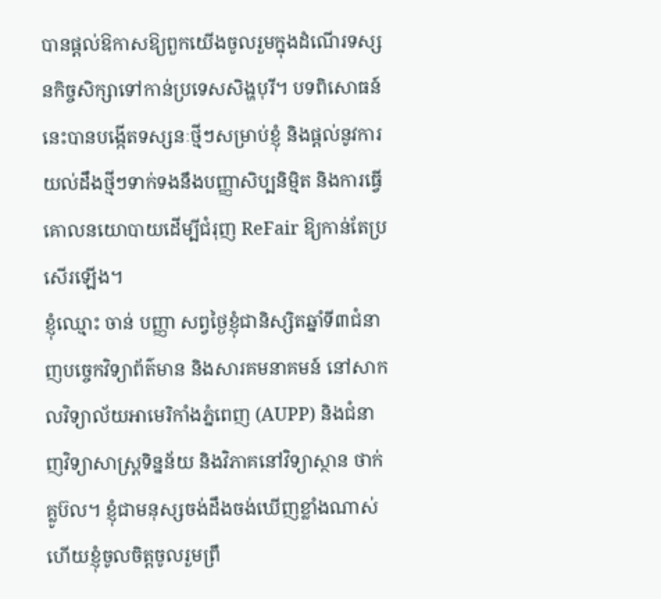បានផ្តល់ឱកាសឱ្យពួកយើងចូលរួមក្នុងដំណើរទស្សនកិច្ចសិក្សាទៅកាន់ប្រទេសសិង្ហបុរី។ បទពិសោធន៍នេះបានបង្កើតទស្សនៈថ្មីៗសម្រាប់ខ្ញុំ និងផ្តល់នូវការយល់ដឹងថ្មីៗទាក់ទងនឹងបញ្ញាសិប្បនិម្មិត និងការធ្វើគោលនយោបាយដើម្បីជំរុញ ReFair ឱ្យកាន់តែប្រសើរឡើង។
ខ្ញុំឈ្មោះ ចាន់ បញ្ញា សព្វថ្ងៃខ្ញុំជានិស្សិតឆ្នាំទី៣ជំនាញបច្ចេកវិទ្យាព័ត៌មាន និងសារគមនាគមន៍ នៅសាកលវិទ្យាល័យអាមេរិកាំងភ្នំពេញ (AUPP) និងជំនាញវិទ្យាសាស្ត្រទិន្នន័យ និងវិភាគនៅវិទ្យាស្ថាន ថាក់ គ្លូប៊ល។ ខ្ញុំជាមនុស្សចង់ដឹងចង់ឃើញខ្លាំងណាស់ ហើយខ្ញុំចូលចិត្តចូលរួមព្រឹ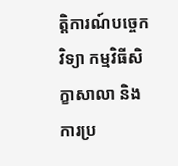ត្តិការណ៍បច្ចេកវិទ្យា កម្មវិធីសិក្ខាសាលា និងការប្រ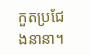កួតប្រជែងនានា។